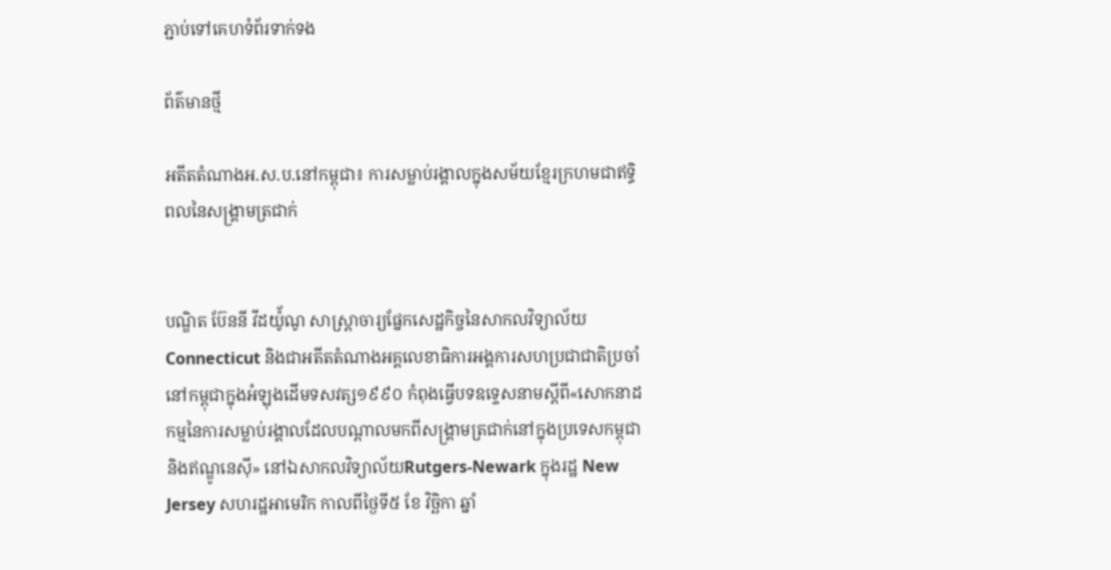ភ្ជាប់ទៅគេហទំព័រទាក់ទង

ព័ត៌មានថ្មី

អតីតតំណាងអ.ស.ប.នៅកម្ពុជា៖ ការសម្លាប់រង្គាលក្នុងសម័យខ្មែរក្រហមជាឥទ្ធិពលនៃសង្គ្រាមត្រជាក់


បណ្ឌិត ប៊ែននី វីដយ៉ូ័ណូ សាស្ត្រាចារ្យផ្នែកសេដ្ឋកិច្ចនៃសាកលវិទ្យាល័យ Connecticut និងជាអតីតតំណាងអគ្គលេខាធិការអង្គការសហប្រជាជាតិប្រចាំនៅកម្ពុជាក្នុងអំឡុងដើមទសវត្ស១៩៩០ កំពុងធ្វើបទឧទ្ទេសនាមស្តីពី«សោកនាដកម្មនៃការសម្លាប់រង្គាលដែលបណ្តាលមកពីសង្គ្រាមត្រជាក់នៅក្នុងប្រទេសកម្ពុជានិងឥណ្ឌូនេស៊ី» នៅឯសាកលវិទ្យាល័យRutgers-Newark ក្នុងរដ្ឋ New Jersey សហរដ្ឋអាមេរិក កាលពីថ្ងៃទី៥ ខែ វិច្ឆិកា ឆ្នាំ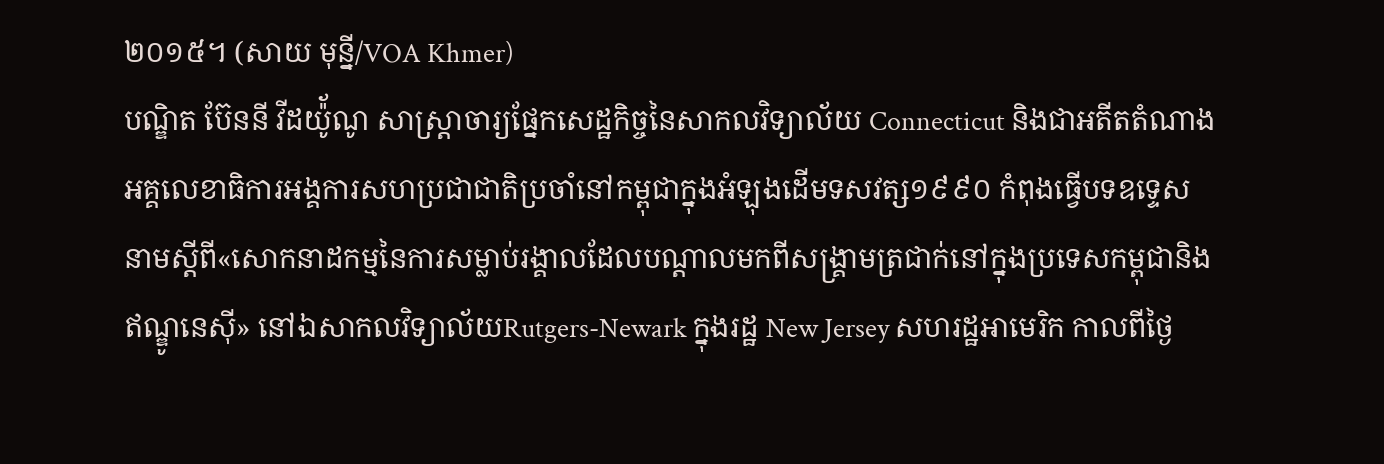២០១៥។ (សាយ មុន្នី/VOA Khmer)
បណ្ឌិត ប៊ែននី វីដយ៉ូ័ណូ សាស្ត្រាចារ្យផ្នែកសេដ្ឋកិច្ចនៃសាកលវិទ្យាល័យ Connecticut និងជាអតីតតំណាងអគ្គលេខាធិការអង្គការសហប្រជាជាតិប្រចាំនៅកម្ពុជាក្នុងអំឡុងដើមទសវត្ស១៩៩០ កំពុងធ្វើបទឧទ្ទេសនាមស្តីពី«សោកនាដកម្មនៃការសម្លាប់រង្គាលដែលបណ្តាលមកពីសង្គ្រាមត្រជាក់នៅក្នុងប្រទេសកម្ពុជានិងឥណ្ឌូនេស៊ី» នៅឯសាកលវិទ្យាល័យRutgers-Newark ក្នុងរដ្ឋ New Jersey សហរដ្ឋអាមេរិក កាលពីថ្ងៃ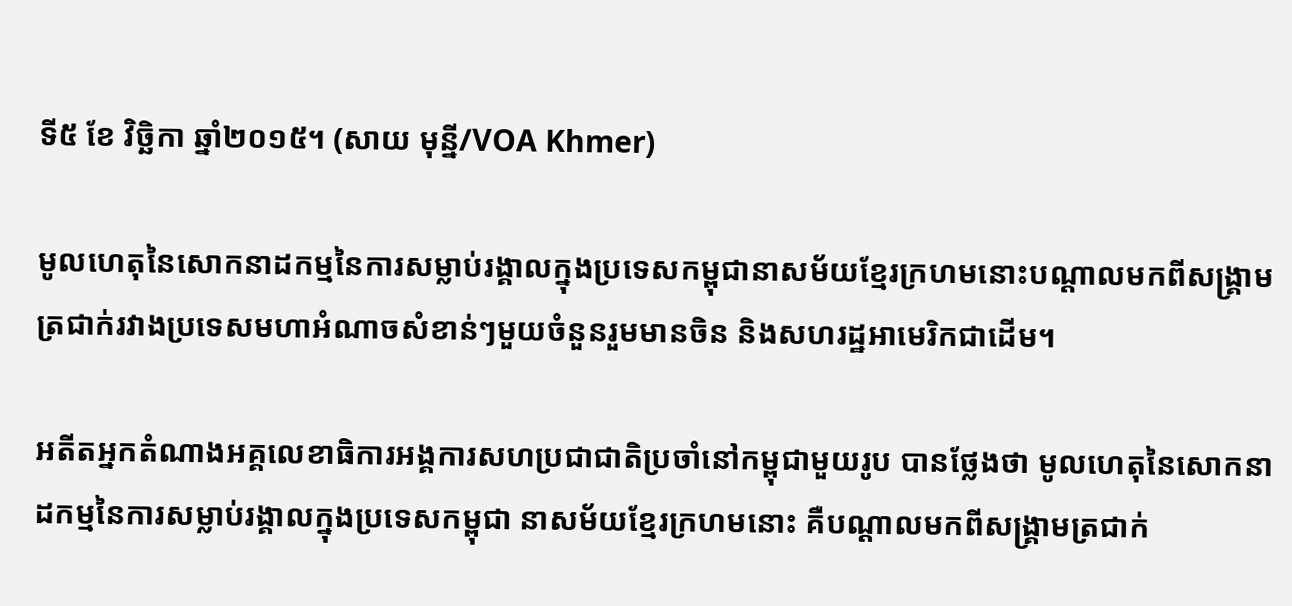ទី៥ ខែ វិច្ឆិកា ឆ្នាំ២០១៥។ (សាយ មុន្នី/VOA Khmer)

មូលហេតុនៃសោកនាដកម្មនៃការសម្លាប់រង្គាលក្នុងប្រទេសកម្ពុជានាសម័យខ្មែរក្រហមនោះបណ្ដាលមកពីសង្គ្រាមត្រជាក់រវាងប្រទេសមហាអំណាចសំខាន់ៗមួយចំនួនរួមមានចិន និងសហរដ្ឋអាមេរិកជាដើម។

អតីតអ្នកតំណាងអគ្គលេខាធិការអង្គការសហប្រជាជាតិប្រចាំនៅកម្ពុជាមួយរូប បានថ្លែងថា មូលហេតុនៃសោកនាដកម្មនៃការសម្លាប់រង្គាលក្នុងប្រទេសកម្ពុជា នាសម័យខ្មែរក្រហមនោះ គឺបណ្ដាលមកពីសង្គ្រាមត្រជាក់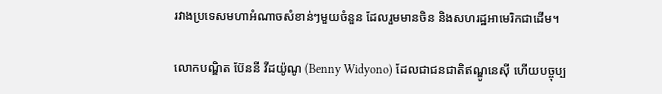រវាងប្រទេសមហាអំណាចសំខាន់ៗមួយចំនួន ដែលរួមមានចិន និងសហរដ្ឋអាមេរិកជាដើម។

លោកបណ្ឌិត ប៊ែននី វីដយ៉ូណូ (Benny Widyono) ដែលជាជនជាតិឥណ្ឌូនេស៊ី ហើយបច្ចុប្ប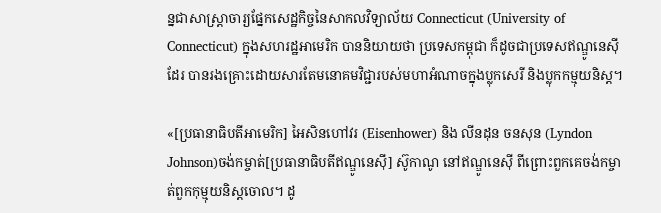ន្នជាសាស្ត្រាចារ្យផ្នែកសេដ្ឋកិច្ចនៃសាកលវិទ្យាល័យ Connecticut (University of Connecticut) ក្នុងសហរដ្ឋអាមេរិក បាននិយាយថា ប្រទេសកម្ពុជា ក៏ដូចជាប្រទេសឥណ្ឌូនេស៊ីដែរ បានរងគ្រោះដោយសារតែមនោគមវិជ្ជារបស់មហាអំណាចក្នុងប្លុកសេរី និងប្លុកកម្មុយនិស្ត។

«[ប្រធានាធិបតីអាមេរិក] អៃសិនហៅវរ (Eisenhower) និង លីនដុន ចនសុន (Lyndon Johnson)ចង់កម្ចាត់[ប្រធានាធិបតីឥណ្ឌូនេស៊ី] ស៊ូកាណូ នៅឥណ្ឌូនេស៊ី ពីព្រោះពួកគេចង់កម្ចាត់ពួកកុម្មុយនិស្តចោល។ ដូ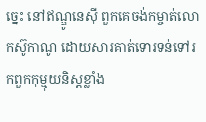ច្នេះ នៅឥណ្ឌូនេស៊ី ពួកគេចង់កម្ចាត់លោកស៊ូកាណូ ដោយសារគាត់ទោរទន់ទៅរកពួកកុម្មុយនិស្តខ្លាំង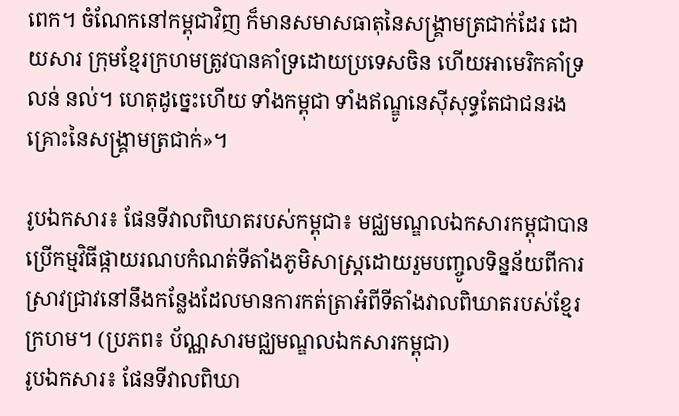ពេក។ ចំណែកនៅកម្ពុជាវិញ ក៏មានសមាសធាតុនៃសង្គ្រាមត្រជាក់ដែរ ដោយសារ ក្រុមខ្មែរក្រហមត្រូវបានគាំទ្រដោយប្រទេសចិន ហើយអាមេរិកគាំទ្រ លន់ នល់។ ហេតុដូច្នេះហើយ ទាំងកម្ពុជា ទាំងឥណ្ឌូនេស៊ីសុទ្ធតែជាជនរងគ្រោះនៃសង្គ្រាមត្រជាក់»។

រូបឯកសារ៖ ផែនទីវាលពិឃាតរបស់កម្ពុជា៖ មជ្ឈមណ្ឌលឯកសារកម្ពុជាបានប្រើកម្មវិធីផ្កាយរណបកំណត់ទីតាំងភូមិសាស្ត្រដោយរួមបញ្ចូលទិន្នន័យពីការស្រាវជ្រាវនៅនឹងកន្លែងដែលមានការកត់ត្រាអំពីទីតាំងវាលពិឃាតរបស់ខ្មែរក្រហម។ (ប្រភព៖ ប័ណ្ណសារមជ្ឈមណ្ឌលឯកសារកម្ពុជា)
រូបឯកសារ៖ ផែនទីវាលពិឃា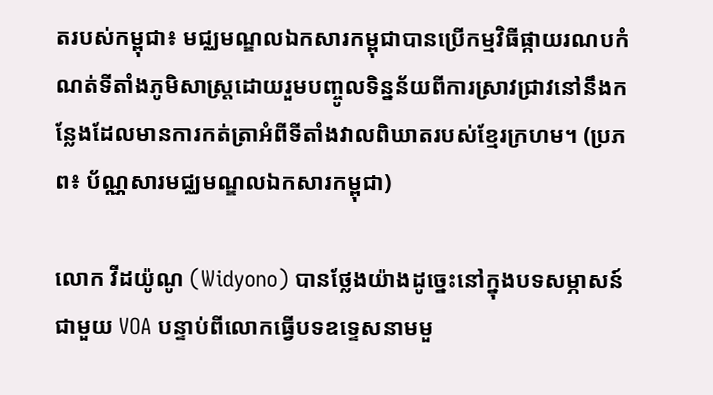តរបស់កម្ពុជា៖ មជ្ឈមណ្ឌលឯកសារកម្ពុជាបានប្រើកម្មវិធីផ្កាយរណបកំណត់ទីតាំងភូមិសាស្ត្រដោយរួមបញ្ចូលទិន្នន័យពីការស្រាវជ្រាវនៅនឹងកន្លែងដែលមានការកត់ត្រាអំពីទីតាំងវាលពិឃាតរបស់ខ្មែរក្រហម។ (ប្រភព៖ ប័ណ្ណសារមជ្ឈមណ្ឌលឯកសារកម្ពុជា)

លោក វីដយ៉ូណូ (Widyono) បានថ្លែងយ៉ាងដូច្នេះនៅក្នុងបទសម្ភាសន៍ជាមួយ VOA បន្ទាប់ពីលោកធ្វើបទឧទ្ទេសនាមមួ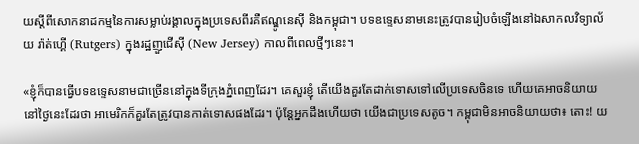យស្តីពីសោកនាដកម្មនៃការសម្លាប់រង្គាលក្នុងប្រទេសពីរគឺឥណ្ឌូនេស៊ី និងកម្ពុជា។ បទឧទ្ទេសនាមនេះត្រូវបានរៀបចំឡើងនៅឯសាកលវិទ្យាល័យ រ៉ាត់ហ្គើ (Rutgers) ក្នុងរដ្ឋញួជើស៊ី (New Jersey) កាលពីពេលថ្មីៗនេះ។

«ខ្ញុំក៏បានធ្វើបទឧទ្ទេសនាមជាច្រើននៅក្នុងទីក្រុងភ្នំពេញដែរ។ គេសួរខ្ញុំ តើយើងគួរតែដាក់ទោសទៅលើប្រទេសចិនទេ ហើយគេអាចនិយាយនៅថ្ងៃនេះដែរថា អាមេរិកក៏គួរតែត្រូវបានកាត់ទោសផងដែរ។ ប៉ុន្តែអ្នកដឹងហើយថា យើងជាប្រទេសតូច។ កម្ពុជាមិនអាចនិយាយថា៖ តោះ! យ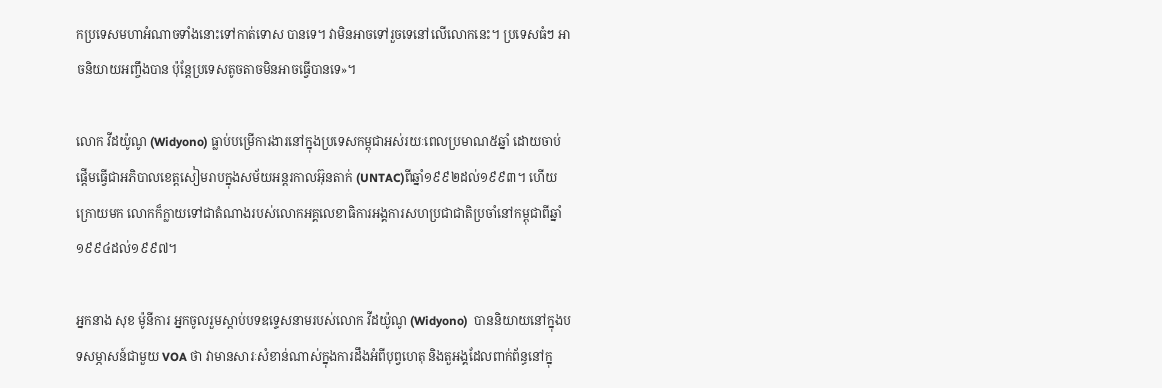កប្រទេសមហាអំណាចទាំងនោះទៅកាត់ទោស បានទេ។ វាមិនអាចទៅរួចទេនៅលើលោកនេះ។ ប្រទេសធំៗ អាចនិយាយអញ្ចឹងបាន ប៉ុន្តែប្រទេសតូចតាចមិនអាចធ្វើបានទេ»។

លោក វីដយ៉ូណូ (Widyono) ធ្លាប់បម្រើការងារនៅក្នុងប្រទេសកម្ពុជាអស់រយៈពេលប្រមាណ៥ឆ្នាំ ដោយចាប់ផ្តើមធ្វើជាអភិបាលខេត្តសៀមរាបក្នុងសម័យអន្តរកាលអ៊ុនតាក់ (UNTAC)ពីឆ្នាំ១៩៩២ដល់១៩៩៣។ ហើយក្រោយមក លោកក៏ក្លាយទៅជាតំណាងរបស់លោកអគ្គលេខាធិការអង្គការសហប្រជាជាតិប្រចាំនៅកម្ពុជាពីឆ្នាំ១៩៩៤ដល់១៩៩៧។

អ្នកនាង សុខ ម៉ូនីការ អ្នកចូលរួមស្ដាប់បទឧទ្ទេសនាមរបស់លោក វីដយ៉ូណូ (Widyono)  បាននិយាយនៅក្នុងបទសម្ភាសន៍ជាមួយ VOA ថា វាមានសារៈសំខាន់ណាស់ក្នុងការដឹងអំពីបុព្វហេតុ និងតួអង្គដែលពាក់ព័ន្ធនៅក្នុ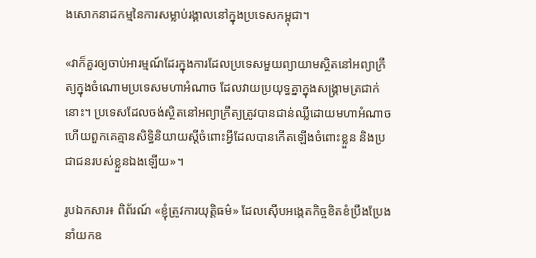ងសោកនាដកម្មនៃការសម្លាប់រង្គាលនៅក្នុងប្រទេសកម្ពុជា។

«វាក៏គួរឲ្យចាប់អារម្មណ៍ដែរក្នុងការដែលប្រទេសមួយព្យាយាមស្ថិតនៅអព្យាក្រឹត្យក្នុងចំណោមប្រទេសមហាអំណាច ដែលវាយប្រយុទ្ធគ្នាក្នុងសង្គ្រាមត្រជាក់នោះ។ ប្រទេសដែលចង់ស្ថិតនៅអព្យាក្រឹត្យត្រូវបានជាន់ឈ្លីដោយមហាអំណាច ហើយពួកគេគ្មានសិទ្ធិនិយាយស្តីចំពោះអ្វីដែលបានកើតឡើងចំពោះខ្លួន និងប្រជាជនរបស់ខ្លួនឯងឡើយ»។

រូបឯកសារ៖ ពិព័រណ៍ ‍«ខ្ញុំត្រូវការយុត្តិធម៌» ដែលស៊ើបអង្កេតកិច្ចខិតខំប្រឹងប្រែងនាំយកឧ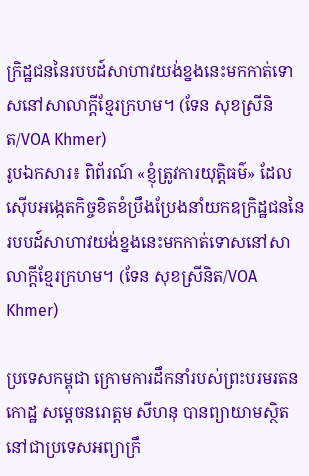ក្រិដ្ឋជននៃរបបដ៍សាហាវយង់ខ្នងនេះមកកាត់ទោសនៅសាលាក្តីខ្មែរក្រហម។ (ទែន សុខស្រីនិត/VOA Khmer)
រូបឯកសារ៖ ពិព័រណ៍ ‍«ខ្ញុំត្រូវការយុត្តិធម៌» ដែលស៊ើបអង្កេតកិច្ចខិតខំប្រឹងប្រែងនាំយកឧក្រិដ្ឋជននៃរបបដ៍សាហាវយង់ខ្នងនេះមកកាត់ទោសនៅសាលាក្តីខ្មែរក្រហម។ (ទែន សុខស្រីនិត/VOA Khmer)

ប្រទេសកម្ពុជា ក្រោមការដឹកនាំរបស់ព្រះបរមរតនកោដ្ឋ សម្តេចនរោត្តម សីហនុ បានព្យាយាមស្ថិតនៅជាប្រទេសអព្យាក្រឹ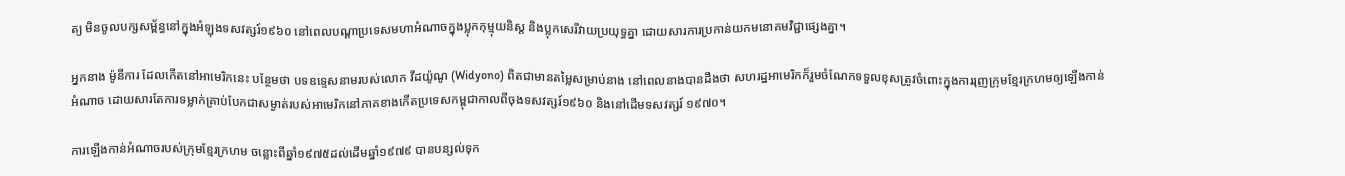ត្យ មិនចូលបក្សសម្ព័ន្ធនៅក្នុងអំឡុងទសវត្សរ៍១៩៦០ នៅពេលបណ្តាប្រទេសមហាអំណាចក្នុងប្លុកកុម្មុយនិស្ត និងប្លុកសេរីវាយប្រយុទ្ធគ្នា ដោយសារការប្រកាន់យកមនោគមវិជ្ជាផ្សេងគ្នា។

អ្នកនាង ម៉ូនីការ ដែលកើតនៅអាមេរិកនេះ បន្ថែមថា បទឧទ្ទេសនាមរបស់លោក វីដយ៉ូណូ (Widyono) ពិតជាមានតម្លៃសម្រាប់នាង នៅពេលនាងបានដឹងថា សហរដ្ឋអាមេរិកក៏រួមចំណែកទទួលខុសត្រូវចំពោះក្នុងការរុញក្រុមខ្មែរក្រហមឲ្យឡើងកាន់អំណាច ដោយសារតែការទម្លាក់គ្រាប់បែកជាសម្ងាត់របស់អាមេរិកនៅភាគខាងកើតប្រទេសកម្ពុជាកាលពីចុងទសវត្សរ៍១៩៦០ និងនៅដើមទសវត្សរ៍ ១៩៧០។

ការឡើងកាន់អំណាចរបស់ក្រុមខ្មែរក្រហម ចន្លោះពីឆ្នាំ១៩៧៥ដល់ដើមឆ្នាំ១៩៧៩ បានបន្សល់ទុក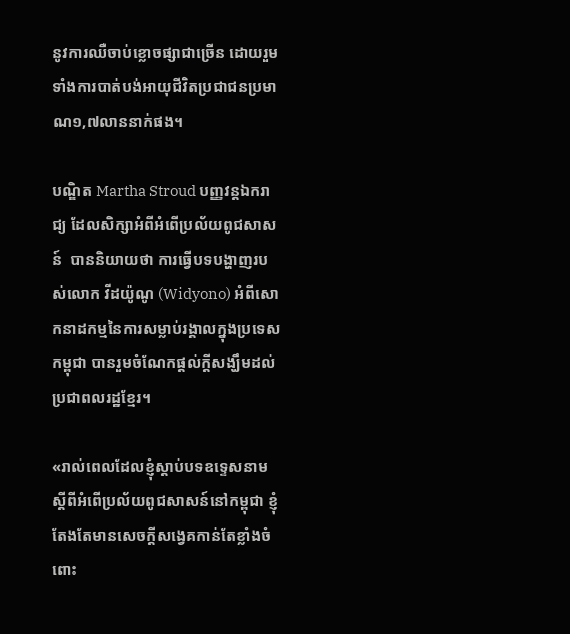នូវការឈឺចាប់ខ្លោចផ្សាជាច្រើន ដោយរួមទាំងការបាត់បង់អាយុជីវិតប្រជាជនប្រមាណ១,៧លាននាក់ផង។

បណ្ឌិត Martha Stroud បញ្ញវន្តឯករាជ្យ ដែលសិក្សាអំពីអំពើប្រល័យពូជសាសន៍  បាននិយាយថា ការធ្វើបទបង្ហាញរបស់លោក វីដយ៉ូណូ (Widyono) អំពីសោកនាដកម្មនៃការសម្លាប់រង្គាលក្នុងប្រទេសកម្ពុជា បានរួមចំណែកផ្តល់ក្តីសង្ឃឹមដល់ប្រជាពលរដ្ឋខ្មែរ។

«រាល់ពេលដែលខ្ញុំស្ដាប់បទឧទ្ទេសនាមស្តីពីអំពើប្រល័យពូជសាសន៍នៅកម្ពុជា ខ្ញុំតែងតែមានសេចក្តីសង្វេគកាន់តែខ្លាំងចំពោះ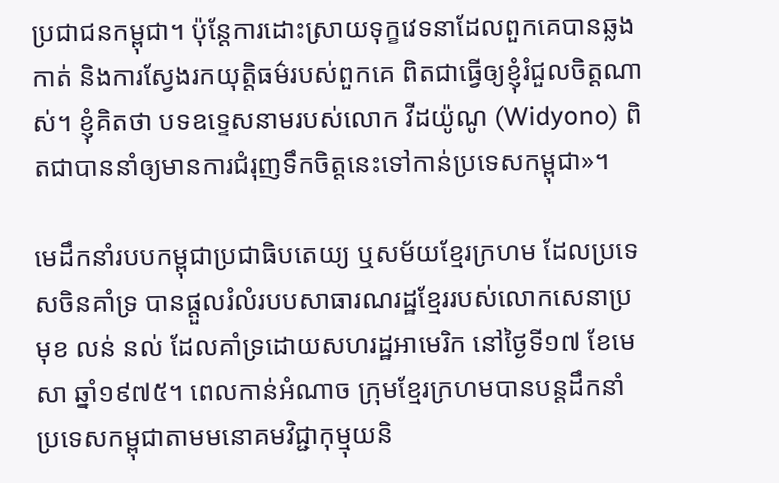ប្រជាជនកម្ពុជា។ ប៉ុន្តែការដោះស្រាយទុក្ខវេទនាដែលពួកគេបានឆ្លងកាត់ និងការស្វែងរកយុត្តិធម៌របស់ពួកគេ ពិតជាធ្វើឲ្យខ្ញុំរំជួលចិត្តណាស់។ ខ្ញុំគិតថា បទឧទ្ទេសនាមរបស់លោក វីដយ៉ូណូ (Widyono) ពិតជាបាននាំឲ្យមានការជំរុញទឹកចិត្តនេះទៅកាន់ប្រទេសកម្ពុជា»។

មេដឹកនាំរបបកម្ពុជាប្រជាធិបតេយ្យ ឬសម័យខ្មែរក្រហម ដែលប្រទេសចិនគាំទ្រ បានផ្តួលរំលំរបបសាធារណរដ្ឋខ្មែររបស់លោកសេនាប្រមុខ លន់ នល់ ដែលគាំទ្រដោយសហរដ្ឋអាមេរិក នៅថ្ងៃទី១៧ ខែមេសា ឆ្នាំ១៩៧៥។ ពេលកាន់អំណាច ក្រុមខ្មែរក្រហមបានបន្តដឹកនាំប្រទេសកម្ពុជាតាមមនោគមវិជ្ជាកុម្មុយនិ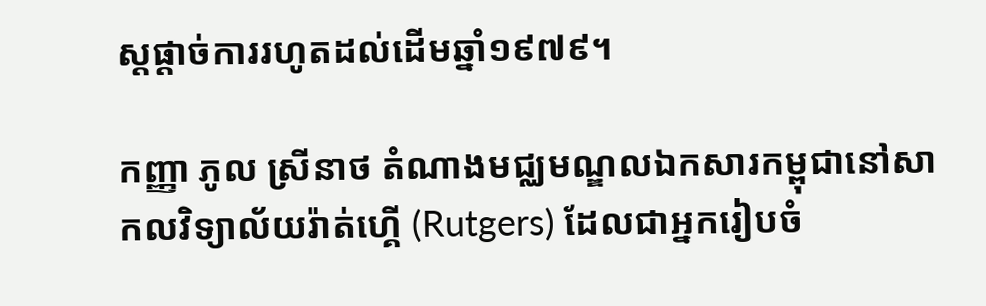ស្តផ្តាច់ការរហូតដល់ដើមឆ្នាំ១៩៧៩។

កញ្ញា ភូល ស្រីនាថ តំណាងមជ្ឈមណ្ឌលឯកសារកម្ពុជានៅសាកលវិទ្យាល័យរ៉ាត់ហ្គើ (Rutgers) ដែលជាអ្នករៀបចំ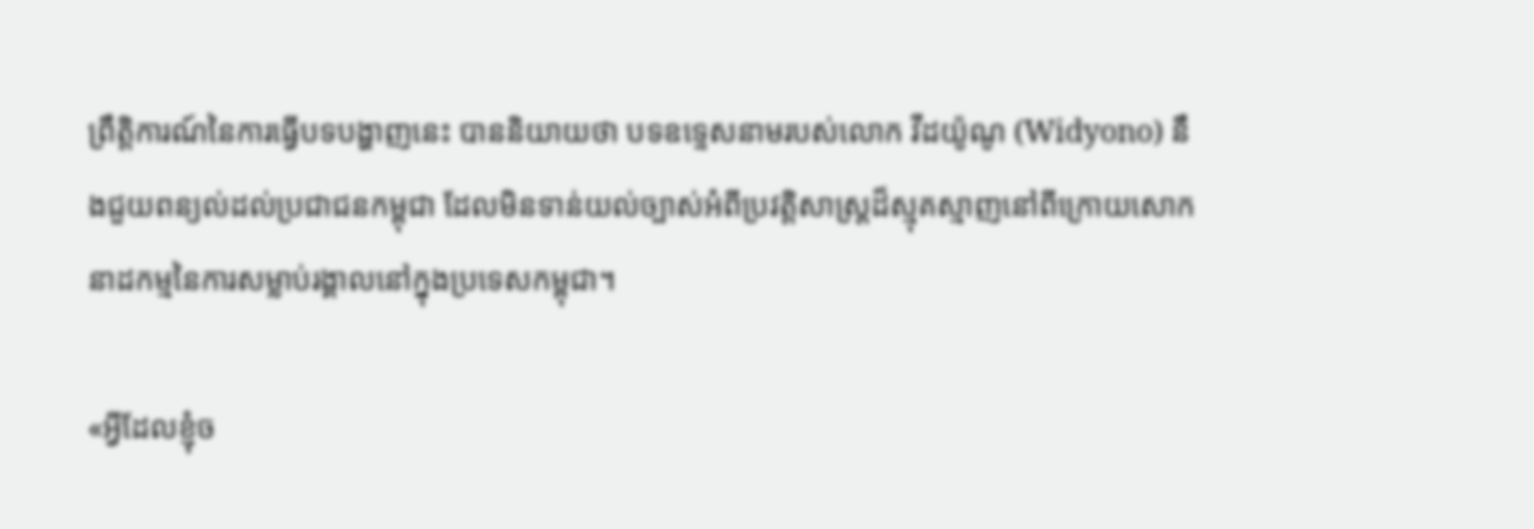ព្រឹត្តិការណ៍នៃការធ្វើបទបង្ហាញនេះ បាននិយាយថា បទឧទ្ទេសនាមរបស់លោក វីដយ៉ូណូ (Widyono) នឹងជួយពន្យល់ដល់ប្រជាជនកម្ពុជា ដែលមិនទាន់យល់ច្បាស់អំពីប្រវត្តិសាស្ត្រដ៏ស្មុគស្មាញនៅពីក្រោយសោកនាដកម្មនៃការសម្លាប់រង្គាលនៅក្នុងប្រទេសកម្ពុជា។

«អ្វីដែលខ្ញុំច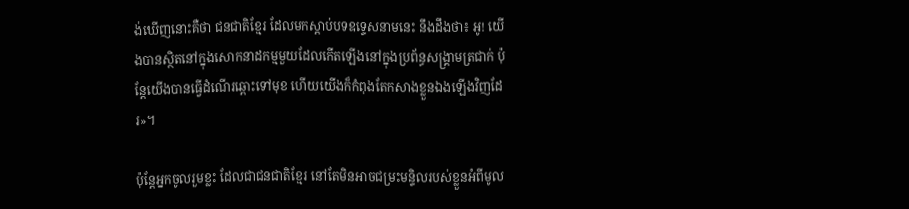ង់ឃើញនោះគឺថា ជនជាតិខ្មែរ ដែលមកស្តាប់បទឧទ្ទេសនាមនេះ នឹងដឹងថា៖ អូ! យើងបានស្ថិតនៅក្នុងសោកនាដកម្មមួយដែលកើតឡើងនៅក្នុងប្រព័ន្ធសង្គ្រាមត្រជាក់ ប៉ុន្តែយើងបានធ្វើដំណើរឆ្ពោះទៅមុខ ហើយយើងក៏កំពុងតែកសាងខ្លួនឯងឡើងវិញដែរ»។

ប៉ុន្តែអ្នកចូលរួមខ្លះ ដែលជាជនជាតិខ្មែរ នៅតែមិនអាចជម្រះមន្ទិលរបស់ខ្លួនអំពីមូល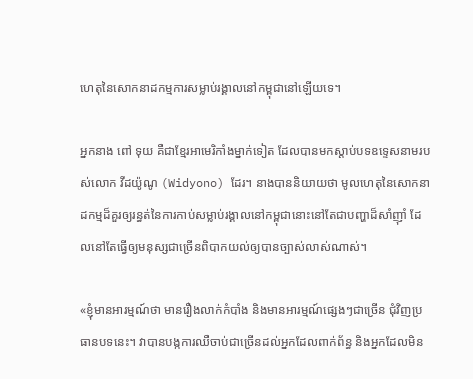ហេតុនៃសោកនាដកម្មការសម្លាប់រង្គាលនៅកម្ពុជានៅឡើយទេ។

អ្នកនាង ពៅ ទុយ គឺជាខ្មែរអាមេរិកាំងម្នាក់ទៀត ដែលបានមកស្តាប់បទឧទ្ទេសនាមរបស់លោក វីដយ៉ូណូ (Widyono) ដែរ។ នាងបាននិយាយថា មូលហេតុនៃសោកនាដកម្មដ៏គួរឲ្យរន្ធត់នៃការកាប់សម្លាប់រង្គាលនៅកម្ពុជានោះនៅតែជាបញ្ហាដ៏សាំញ៉ាំ ដែលនៅតែធ្វើឲ្យមនុស្សជាច្រើនពិបាកយល់ឲ្យបានច្បាស់លាស់ណាស់។

«ខ្ញុំមានអារម្មណ៍ថា មានរឿងលាក់កំបាំង និងមានអារម្មណ៍ផ្សេងៗជាច្រើន ជុំវិញប្រធានបទនេះ។ វាបានបង្កការឈឺចាប់ជាច្រើនដល់អ្នកដែលពាក់ព័ន្ធ និងអ្នកដែលមិន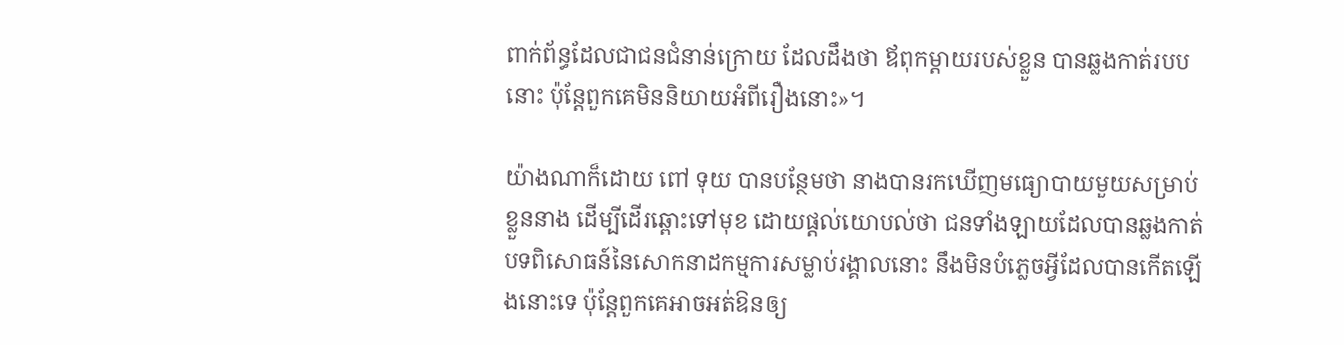ពាក់ព័ន្ធដែលជាជនជំនាន់ក្រោយ ដែលដឹងថា ឪពុកម្តាយរបស់ខ្លួន បានឆ្លងកាត់របបនោះ ប៉ុន្តែពួកគេមិននិយាយអំពីរឿងនោះ»។

យ៉ាងណាក៏ដោយ ពៅ ទុយ បានបន្ថែមថា នាងបានរកឃើញមធ្យោបាយមួយសម្រាប់ខ្លួននាង ដើម្បីដើរឆ្ពោះទៅមុខ ដោយផ្តល់យោបល់ថា ជនទាំងឡាយដែលបានឆ្លងកាត់បទពិសោធន៍នៃសោកនាដកម្មការសម្លាប់រង្គាលនោះ នឹងមិនបំភ្លេចអ្វីដែលបានកើតឡើងនោះទេ ប៉ុន្តែពួកគេអាចអត់ឱនឲ្យ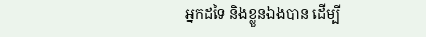អ្នកដទៃ និងខ្លួនឯងបាន ដើម្បី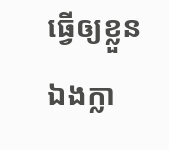ធ្វើឲ្យខ្លួនឯងក្លា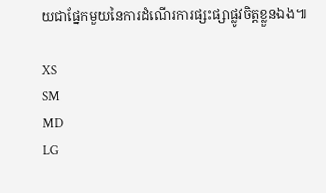យជាផ្នែកមួយនៃការដំណើរការផ្សះផ្សាផ្លូវចិត្តខ្លួនឯង៕

XS
SM
MD
LG